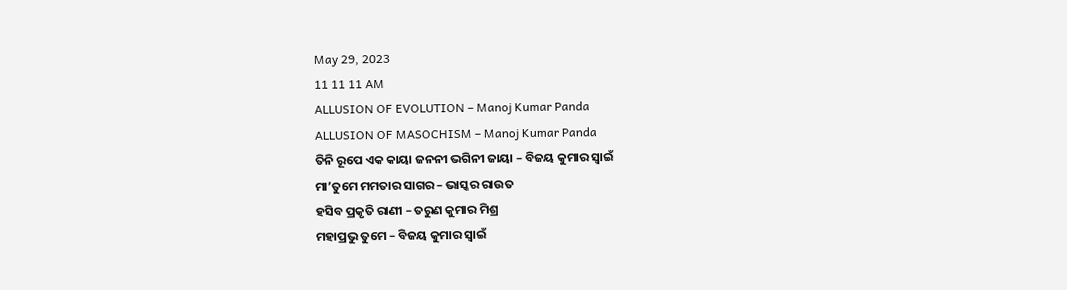May 29, 2023
11 11 11 AM
ALLUSION OF EVOLUTION – Manoj Kumar Panda
ALLUSION OF MASOCHISM – Manoj Kumar Panda
ତିନି ରୂପେ ଏକ କାୟା ଜନନୀ ଭଗିନୀ ଜାୟା – ବିଜୟ କୁମାର ସ୍ବାଇଁ
ମା’ତୁମେ ମମତାର ସାଗର – ଭାସ୍କର ରାଉତ
ହସିବ ପ୍ରକୃତି ରାଣୀ – ତରୁଣ କୁମାର ମିଶ୍ର
ମହାପ୍ରଭୁ ତୁମେ – ବିଜୟ କୁମାର ସ୍ବାଇଁ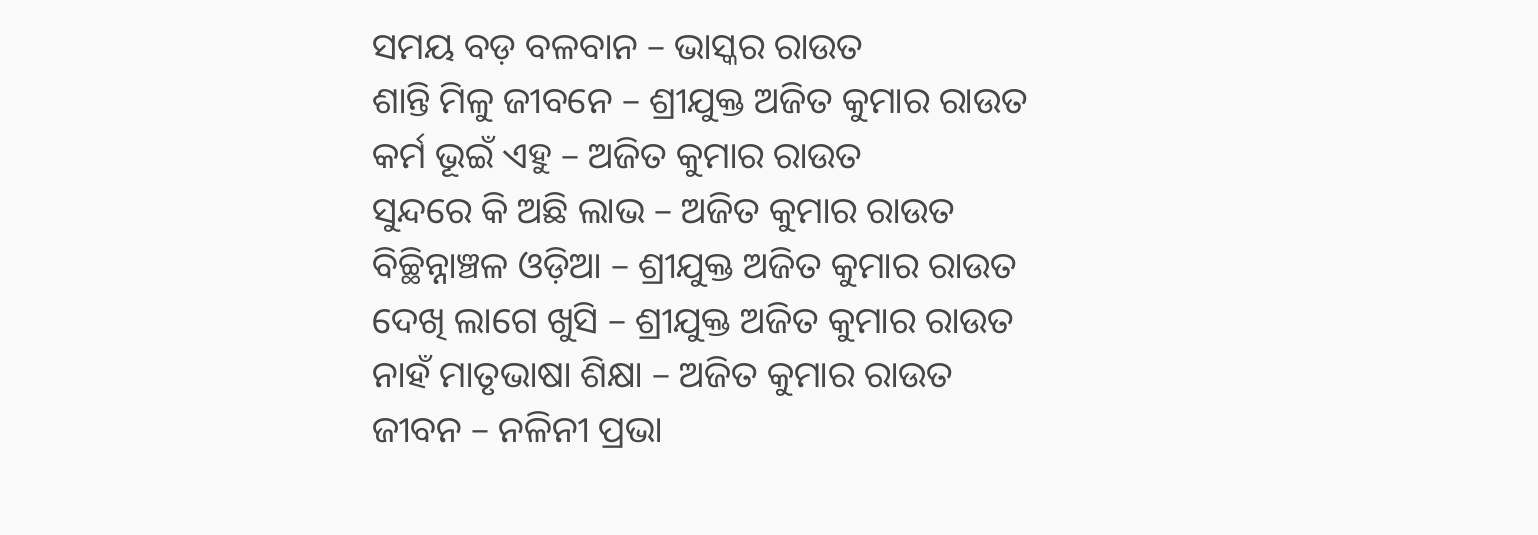ସମୟ ବଡ଼ ବଳବାନ – ଭାସ୍କର ରାଉତ
ଶାନ୍ତି ମିଳୁ ଜୀବନେ – ଶ୍ରୀଯୁକ୍ତ ଅଜିତ କୁମାର ରାଉତ
କର୍ମ ଭୂଇଁ ଏହୁ – ଅଜିତ କୁମାର ରାଉତ
ସୁନ୍ଦରେ କି ଅଛି ଲାଭ – ଅଜିତ କୁମାର ରାଉତ
ବିଚ୍ଛିନ୍ନାଞ୍ଚଳ ଓଡ଼ିଆ – ଶ୍ରୀଯୁକ୍ତ ଅଜିତ କୁମାର ରାଉତ
ଦେଖି ଲାଗେ ଖୁସି – ଶ୍ରୀଯୁକ୍ତ ଅଜିତ କୁମାର ରାଉତ
ନାହଁ ମାତୃଭାଷା ଶିକ୍ଷା – ଅଜିତ କୁମାର ରାଉତ
ଜୀବନ – ନଳିନୀ ପ୍ରଭା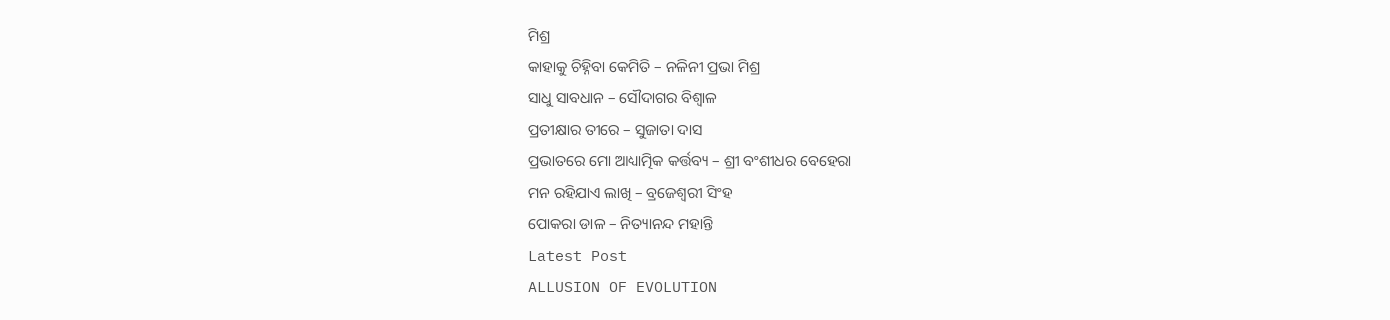ମିଶ୍ର
କାହାକୁ ଚିହ୍ନିବା କେମିତି – ନଳିନୀ ପ୍ରଭା ମିଶ୍ର
ସାଧୁ ସାବଧାନ – ସୌଦାଗର ବିଶ୍ବାଳ
ପ୍ରତୀକ୍ଷାର ତୀରେ – ସୁଜାତା ଦାସ
ପ୍ରଭାତରେ ମୋ ଆଧ୍ୟାତ୍ମିକ କର୍ତ୍ତବ୍ୟ – ଶ୍ରୀ ବଂଶୀଧର ବେହେରା
ମନ ରହିଯାଏ ଲାଖି – ବ୍ରଜେଶ୍ବରୀ ସିଂହ
ପୋକରା ଡାଳ – ନିତ୍ୟାନନ୍ଦ ମହାନ୍ତି
Latest Post
ALLUSION OF EVOLUTION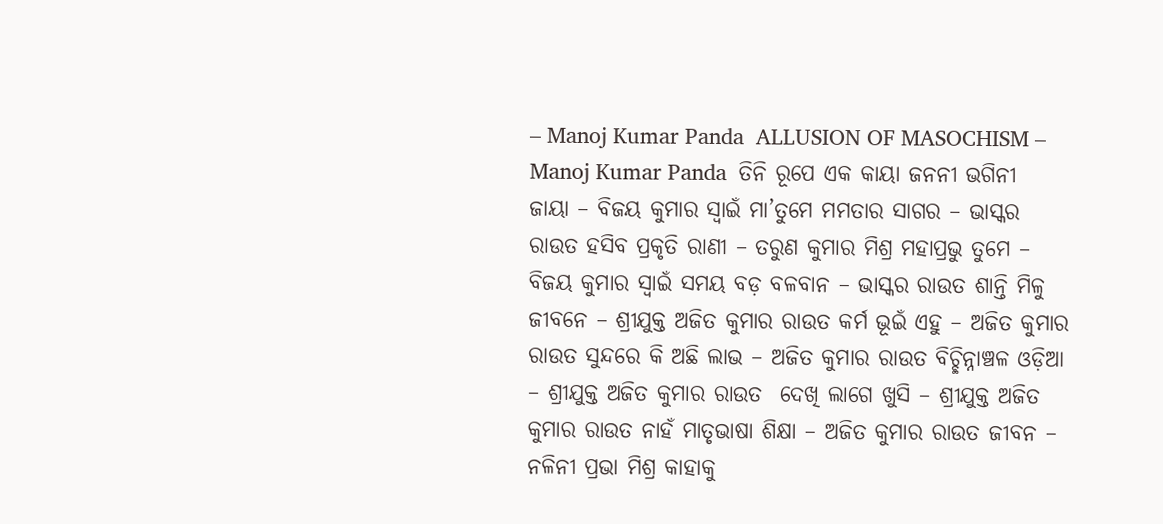– Manoj Kumar Panda  ALLUSION OF MASOCHISM – Manoj Kumar Panda  ତିନି ରୂପେ ଏକ କାୟା ଜନନୀ ଭଗିନୀ ଜାୟା – ବିଜୟ କୁମାର ସ୍ବାଇଁ ମା’ତୁମେ ମମତାର ସାଗର – ଭାସ୍କର ରାଉତ ହସିବ ପ୍ରକୃତି ରାଣୀ – ତରୁଣ କୁମାର ମିଶ୍ର ମହାପ୍ରଭୁ ତୁମେ – ବିଜୟ କୁମାର ସ୍ବାଇଁ ସମୟ ବଡ଼ ବଳବାନ – ଭାସ୍କର ରାଉତ ଶାନ୍ତି ମିଳୁ ଜୀବନେ – ଶ୍ରୀଯୁକ୍ତ ଅଜିତ କୁମାର ରାଉତ କର୍ମ ଭୂଇଁ ଏହୁ – ଅଜିତ କୁମାର ରାଉତ ସୁନ୍ଦରେ କି ଅଛି ଲାଭ – ଅଜିତ କୁମାର ରାଉତ ବିଚ୍ଛିନ୍ନାଞ୍ଚଳ ଓଡ଼ିଆ – ଶ୍ରୀଯୁକ୍ତ ଅଜିତ କୁମାର ରାଉତ  ଦେଖି ଲାଗେ ଖୁସି – ଶ୍ରୀଯୁକ୍ତ ଅଜିତ କୁମାର ରାଉତ ନାହଁ ମାତୃଭାଷା ଶିକ୍ଷା – ଅଜିତ କୁମାର ରାଉତ ଜୀବନ – ନଳିନୀ ପ୍ରଭା ମିଶ୍ର କାହାକୁ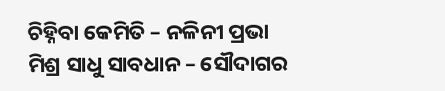ଚିହ୍ନିବା କେମିତି – ନଳିନୀ ପ୍ରଭା ମିଶ୍ର ସାଧୁ ସାବଧାନ – ସୌଦାଗର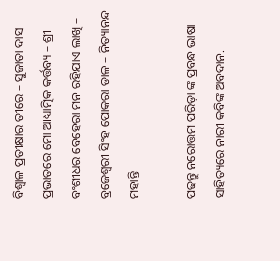ବିଶ୍ବାଳ ପ୍ରତୀକ୍ଷାର ତୀରେ – ସୁଜାତା ଦାସ ପ୍ରଭାତରେ ମୋ ଆଧ୍ୟାତ୍ମିକ କର୍ତ୍ତବ୍ୟ – ଶ୍ରୀ ବଂଶୀଧର ବେହେରା ମନ ରହିଯାଏ ଲାଖି – ବ୍ରଜେଶ୍ବରୀ ସିଂହ ପୋକରା ଡାଳ – ନିତ୍ୟାନନ୍ଦ ମହାନ୍ତି

ପଢନ୍ତୁ ନରୋତ୍ତମ ପରିଡ଼ା ଙ୍କ ପ୍ରବନ୍ଧ ଭାଷା ସାହିତ୍ୟରେ ନାରୀ କବିଙ୍କ ଅବଦାନ.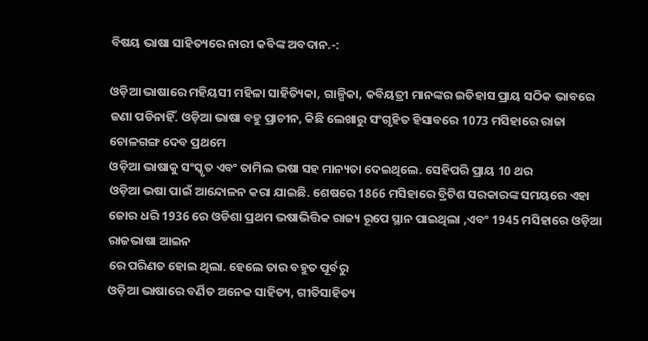ବିଷୟ ଭାଷା ସାହିତ୍ୟରେ ନାରୀ କବିଙ୍କ ଅବଦାନ.-:

ଓଡ଼ିଆ ଭାଷାରେ ମହିୟସୀ ମହିଳା ସାହିତ୍ୟିକା, ଗାଳ୍ପିକା, କବିୟତ୍ରୀ ମାନଙ୍କର ଇତିହାସ ପ୍ରାୟ ସଠିକ ଭାବରେ ଜଣା ପଡିନାହିଁ. ଓଡ଼ିଆ ଭାଷା ବହୁ ପ୍ରାଚୀନ, କିଛି ଲେଖାରୁ ସଂଗୃହିତ ହିସାବରେ 1073 ମସିହାରେ ରାଜା ଚୋଳଗଙ୍ଗ ଦେବ ପ୍ରଥମେ
ଓଡ଼ିଆ ଭାଷାକୁ ସଂସ୍କୃତ ଏବଂ ତାମିଲ ଭଷା ସହ ମାନ୍ୟତା ଦେଇଥିଲେ. ସେହିପରି ପ୍ରାୟ 10 ଥର
ଓଡ଼ିଆ ଭଷା ପାଇଁ ଆନ୍ଦୋଳନ କରା ଯାଇଛି. ଶେଷରେ 1866 ମସିହାରେ ବ୍ରିଟିଶ ସରକାରଙ୍କ ସମୟରେ ଏହା ଜୋର ଧରି 1936 ରେ ଓଡିଶା ପ୍ରଥମ ଭଷାଭିତ୍ତିକ ରାଜ୍ୟ ରୂପେ ସ୍ଥାନ ପାଇଥିଲା ,ଏବଂ 1945 ମସିହାରେ ଓଡ଼ିଆ ରାଜଭାଷା ଆଇନ
ରେ ପରିଣତ ହୋଇ ଥିଲା. ହେଲେ ତାର ବହୁତ ପୂର୍ବରୁ
ଓଡ଼ିଆ ଭାଷାରେ ବର୍ଣିତ ଅନେକ ସାହିତ୍ୟ, ଗୀତିସାହିତ୍ୟ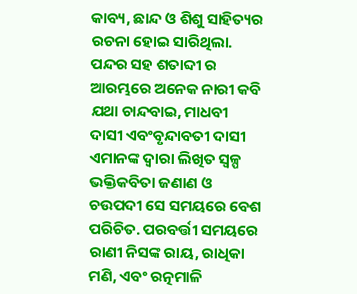କାବ୍ୟ, ଛାନ୍ଦ ଓ ଶିଶୁ ସାହିତ୍ୟର ରଚନା ହୋଇ ସାରିଥିଲା.
ପନ୍ଦର ସହ ଶତାବ୍ଦୀ ର ଆରମ୍ଭରେ ଅନେକ ନାରୀ କବି ଯଥା ଚାନ୍ଦବାଇ, ମାଧବୀ ଦାସୀ ଏବଂବୃନ୍ଦାବତୀ ଦାସୀ ଏମାନଙ୍କ ଦ୍ୱାରା ଲିଖିତ ସ୍ୱଳ୍ପ ଭକ୍ତିକବିତା ଜଣାଣ ଓ ଚଉପଦୀ ସେ ସମୟରେ ବେଶ ପରିଚିତ. ପରବର୍ତ୍ତୀ ସମୟରେ ରାଣୀ ନିସଙ୍କ ରାୟ, ରାଧିକା ମଣି, ଏବଂ ରତ୍ନମାଳି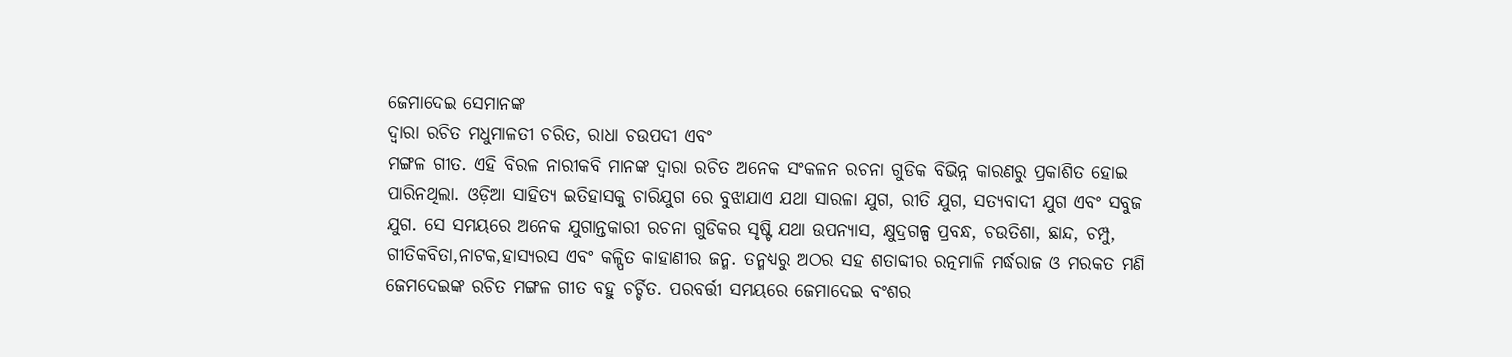ଜେମାଦେଇ ସେମାନଙ୍କ
ଦ୍ୱାରା ରଚିତ ମଧୁମାଳତୀ ଚରିତ, ରାଧା ଚଉପଦୀ ଏବଂ
ମଙ୍ଗଳ ଗୀତ. ଏହି ବିରଳ ନାରୀକବି ମାନଙ୍କ ଦ୍ୱାରା ରଚିତ ଅନେକ ସଂକଳନ ରଚନା ଗୁଡିକ ବିଭିନ୍ନ କାରଣରୁ ପ୍ରକାଶିତ ହୋଇ ପାରିନଥିଲା. ଓଡ଼ିଆ ସାହିତ୍ୟ ଇତିହାସକୁ ଚାରିଯୁଗ ରେ ବୁଝାଯାଏ ଯଥା ସାରଳା ଯୁଗ, ରୀତି ଯୁଗ, ସତ୍ୟବାଦୀ ଯୁଗ ଏବଂ ସବୁଜ ଯୁଗ. ସେ ସମୟରେ ଅନେକ ଯୁଗାନ୍ତକାରୀ ରଚନା ଗୁଡିକର ସୃଷ୍ଟି ଯଥା ଉପନ୍ୟାସ, କ୍ଷୁଦ୍ରଗଳ୍ପ ପ୍ରବନ୍ଧ, ଚଉତିଶା, ଛାନ୍ଦ, ଚମ୍ପୁ, ଗୀତିକବିତା,ନାଟକ,ହାସ୍ୟରସ ଏବଂ କଳ୍ପିତ କାହାଣୀର ଜନ୍ମ. ତନ୍ମଧ୍ୟରୁ ଅଠର ସହ ଶତାବ୍ଦୀର ରତ୍ନମାଳି ମର୍ଦ୍ଧରାଜ ଓ ମରକତ ମଣି ଜେମଦେଇଙ୍କ ରଚିତ ମଙ୍ଗଳ ଗୀତ ବହୁ ଚର୍ଚ୍ଚିତ. ପରବର୍ତ୍ତୀ ସମୟରେ ଜେମାଦେଇ ବଂଶର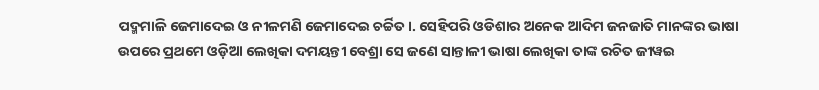ପଦ୍ମମାଳି ଜେମାଦେଇ ଓ ନୀଳମଣି ଜେମାଦେଇ ଚର୍ଚ୍ଚିତ।. ସେହିପରି ଓଡିଶାର ଅନେକ ଆଦିମ ଜନଜାତି ମାନଙ୍କର ଭାଷା
ଉପରେ ପ୍ରଥମେ ଓଡ଼ିଆ ଲେଖିକା ଦମୟନ୍ତୀ ବେଶ୍ରା ସେ ଜଣେ ସାନ୍ତାଳୀ ଭାଷା ଲେଖିକା ତାଙ୍କ ରଚିତ ଜୀୱଇ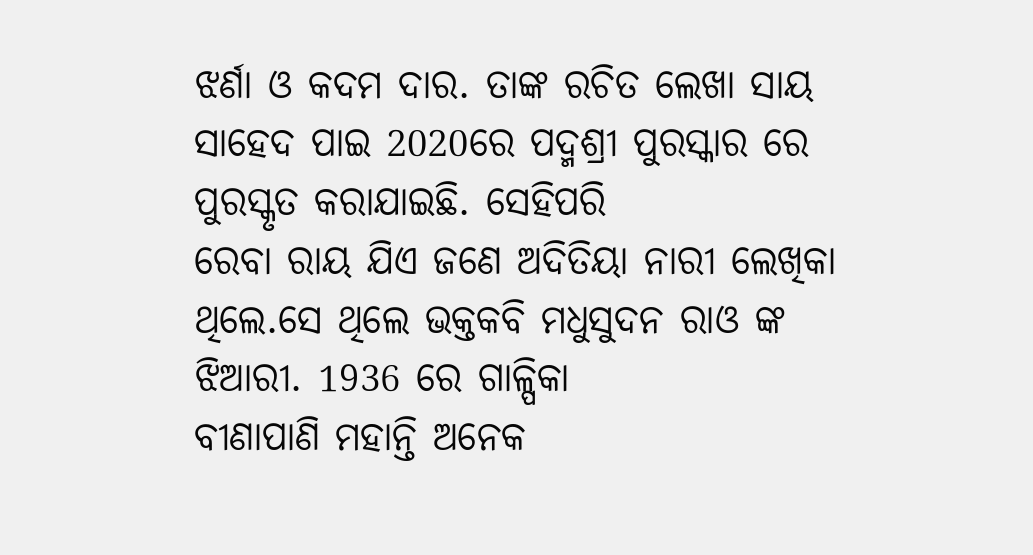ଝର୍ଣା ଓ କଦମ ଦାର. ତାଙ୍କ ରଚିତ ଲେଖା ସାୟ ସାହେଦ ପାଇ 2020ରେ ପଦ୍ମଶ୍ରୀ ପୁରସ୍କାର ରେ ପୁରସ୍କୃତ କରାଯାଇଛି. ସେହିପରି
ରେବା ରାୟ ଯିଏ ଜଣେ ଅଦିତିୟା ନାରୀ ଲେଖିକା ଥିଲେ.ସେ ଥିଲେ ଭକ୍ତକବି ମଧୁସୁଦନ ରାଓ ଙ୍କ ଝିଆରୀ. 1936 ରେ ଗାଳ୍ପିକା
ବୀଣାପାଣି ମହାନ୍ତି ଅନେକ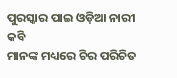ପୁରସ୍କାର ପାଇ ଓଡ଼ିଆ ନାରୀ କବି
ମାନଙ୍କ ମଧ୍ୟରେ ଚିର ପରିଚିତ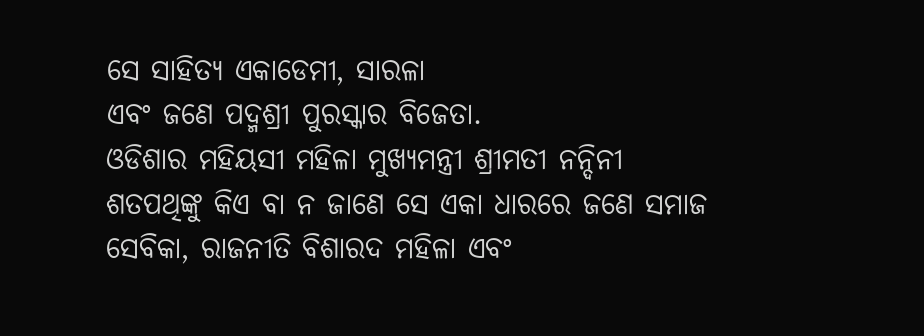ସେ ସାହିତ୍ୟ ଏକାଡେମୀ, ସାରଳା
ଏବଂ ଜଣେ ପଦ୍ମଶ୍ରୀ ପୁରସ୍କାର ବିଜେତା.
ଓଡିଶାର ମହିୟସୀ ମହିଳା ମୁଖ୍ୟମନ୍ତ୍ରୀ ଶ୍ରୀମତୀ ନନ୍ଦିନୀ
ଶତପଥିଙ୍କୁ କିଏ ବା ନ ଜାଣେ ସେ ଏକା ଧାରରେ ଜଣେ ସମାଜ
ସେବିକା, ରାଜନୀତି ବିଶାରଦ ମହିଳା ଏବଂ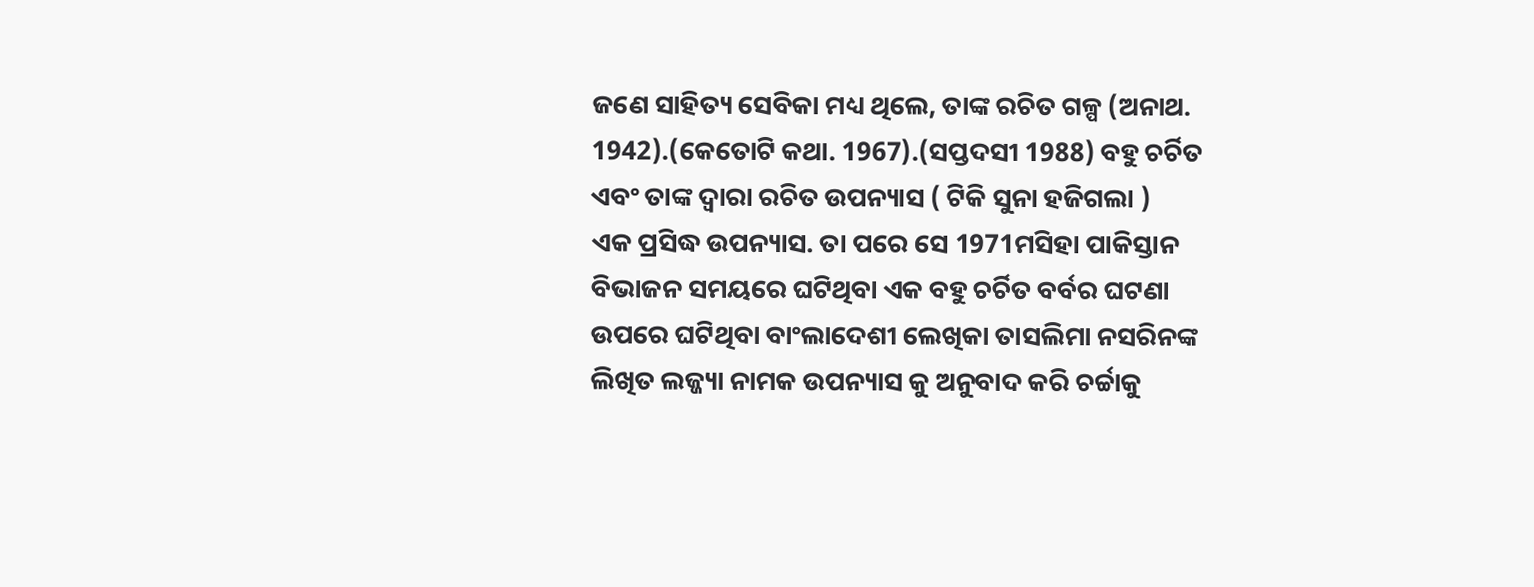ଜଣେ ସାହିତ୍ୟ ସେବିକା ମଧ୍ୟ ଥିଲେ, ତାଙ୍କ ରଚିତ ଗଳ୍ପ (ଅନାଥ. 1942).(କେତୋଟି କଥା. 1967).(ସପ୍ତଦସୀ 1988) ବହୁ ଚର୍ଚିତ
ଏବଂ ତାଙ୍କ ଦ୍ୱାରା ରଚିତ ଉପନ୍ୟାସ ( ଟିକି ସୁନା ହଜିଗଲା )
ଏକ ପ୍ରସିଦ୍ଧ ଉପନ୍ୟାସ. ତା ପରେ ସେ 1971ମସିହା ପାକିସ୍ତାନ ବିଭାଜନ ସମୟରେ ଘଟିଥିବା ଏକ ବହୁ ଚର୍ଚିତ ବର୍ବର ଘଟଣା ଉପରେ ଘଟିଥିବା ବାଂଲାଦେଶୀ ଲେଖିକା ତାସଲିମା ନସରିନଙ୍କ ଲିଖିତ ଲଜ୍ଜ୍ୟା ନାମକ ଉପନ୍ୟାସ କୁ ଅନୁବାଦ କରି ଚର୍ଚ୍ଚାକୁ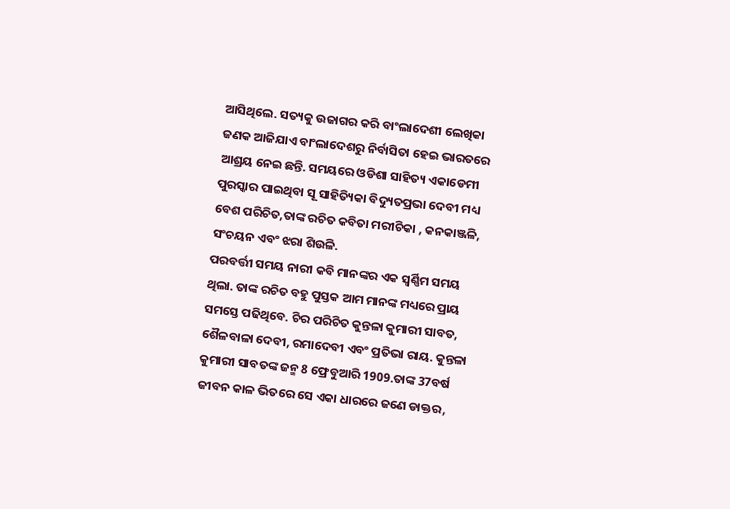ଆସିଥିଲେ. ସତ୍ୟକୁ ଉଜାଗର କରି ବାଂଲାଦେଶୀ ଲେଖିକା
ଜଣକ ଆଜିଯାଏ ବାଂଲାଦେଶରୁ ନିର୍ବାସିତା ହେଇ ଭାରତରେ
ଆଶ୍ରୟ ନେଇ ଛନ୍ତି. ସମୟରେ ଓଡିଶା ସାହିତ୍ୟ ଏକାଡେମୀ ପୁରସ୍କାର ପାଇଥିବା ସୂ ସାହିତ୍ୟିକା ବିଦ୍ୟୁତପ୍ରଭା ଦେବୀ ମଧ୍ୟ
ବେଶ ପରିଚିତ,ତାଙ୍କ ରଚିତ କବିତା ମରୀଚିକା , କନକାଞ୍ଜଳି,
ସଂଚୟନ ଏବଂ ଝରା ଶିଉଳି.
ପରବର୍ତ୍ତୀ ସମୟ ନାରୀ କବି ମାନଙ୍କର ଏକ ସ୍ୱର୍ଣ୍ଣିମ ସମୟ
ଥିଲା. ତାଙ୍କ ରଚିତ ବହୁ ପୁସ୍ତକ ଆମ ମାନଙ୍କ ମଧ୍ୟରେ ପ୍ରାୟ ସମସ୍ତେ ପଢିଥିବେ. ଚିର ପରିଚିତ କୁନ୍ତଳା କୁମାରୀ ସାବତ, ଶୈଳବାଳା ଦେବୀ, ରମାଦେବୀ ଏବଂ ପ୍ରତିଭା ରାୟ. କୁନ୍ତଳା କୁମାରୀ ସାବତଙ୍କ ଜନ୍ମ 8 ଫ୍ରେବୁଆରି 1909.ତାଙ୍କ 37ବର୍ଷ ଜୀବନ କାଳ ଭିତରେ ସେ ଏକା ଧାରରେ ଜଣେ ଡାକ୍ତର,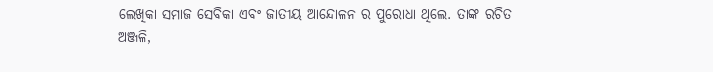ଲେଖିକା ସମାଜ ସେବିକା ଏବଂ ଜାତୀୟ ଆନ୍ଦୋଳନ ର ପୁରୋଧା ଥିଲେ. ତାଙ୍କ ରଚିତ ଅଞ୍ଜଳି,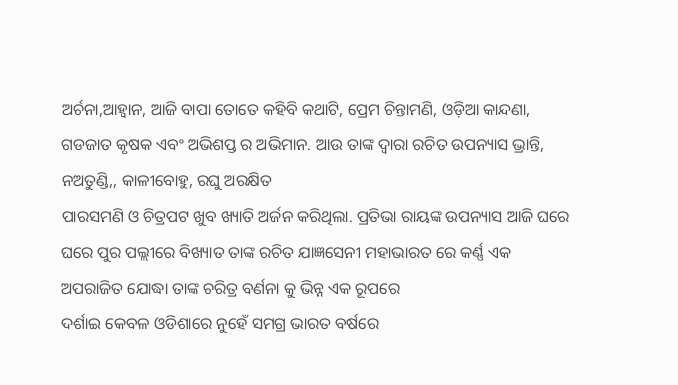ଅର୍ଚନା,ଆହ୍ୱାନ, ଆଜି ବାପା ତୋତେ କହିବି କଥାଟି, ପ୍ରେମ ଚିନ୍ତାମଣି, ଓଡ଼ିଆ କାନ୍ଦଣା, ଗଡଜାତ କୃଷକ ଏବଂ ଅଭିଶପ୍ତ ର ଅଭିମାନ. ଆଉ ତାଙ୍କ ଦ୍ୱାରା ରଚିତ ଉପନ୍ୟାସ ଭ୍ରାନ୍ତି, ନଅତୁଣ୍ଡି,, କାଳୀବୋହୁ, ରଘୁ ଅରକ୍ଷିତ
ପାରସମଣି ଓ ଚିତ୍ରପଟ ଖୁବ ଖ୍ୟାତି ଅର୍ଜନ କରିଥିଲା. ପ୍ରତିଭା ରାୟଙ୍କ ଉପନ୍ୟାସ ଆଜି ଘରେ ଘରେ ପୁର ପଲ୍ଲୀରେ ବିଖ୍ୟାତ ତାଙ୍କ ରଚିତ ଯାଜ୍ଞସେନୀ ମହାଭାରତ ରେ କର୍ଣ୍ଣ ଏକ ଅପରାଜିତ ଯୋଦ୍ଧା ତାଙ୍କ ଚରିତ୍ର ବର୍ଣନା କୁ ଭିନ୍ନ ଏକ ରୂପରେ
ଦର୍ଶାଇ କେବଳ ଓଡିଶାରେ ନୁହେଁ ସମଗ୍ର ଭାରତ ବର୍ଷରେ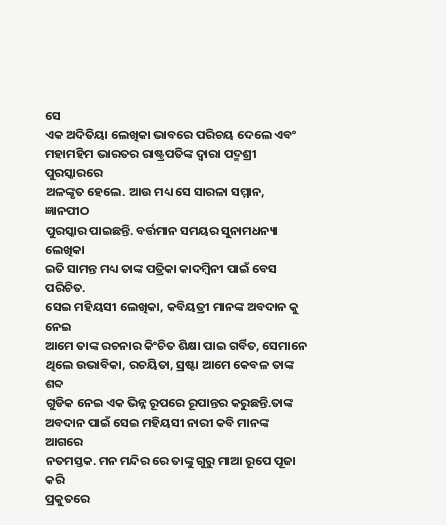ସେ
ଏକ ଅଦିତିୟା ଲେଖିକା ଭାବରେ ପରିଚୟ ଦେଲେ ଏବଂ ମହାମହିମ ଭାରତର ରାଷ୍ଟ୍ରପତିଙ୍କ ଦ୍ୱାରା ପଦ୍ମଶ୍ରୀ ପୁରସ୍କାରରେ
ଅଳଙ୍କୃତ ହେଲେ. ଆଉ ମଧ୍ୟ ସେ ସାରଳା ସମ୍ମାନ, ଜ୍ଞାନପୀଠ
ପୁରସ୍କାର ପାଇଛନ୍ତି. ବର୍ତ୍ତମାନ ସମୟର ସୁନାମଧନ୍ୟା ଲେଖିକା
ଇତି ସାମନ୍ତ ମଧ୍ୟ ତାଙ୍କ ପତ୍ରିକା କାଦମ୍ବିନୀ ପାଇଁ ବେସ ପରିଚିତ.
ସେଇ ମହିୟସୀ ଲେଖିକା, କବିୟତ୍ରୀ ମାନଙ୍କ ଅବଦାନ କୁ ନେଇ
ଆମେ ତାଙ୍କ ରଚନାର କିଂଚିତ ଶିକ୍ଷା ପାଇ ଗର୍ବିତ, ସେମାନେ ଥିଲେ ଉଭାବିକା, ରଚୟିତା, ସ୍ରଷ୍ଟା ଆମେ କେବଳ ତାଙ୍କ ଶବ୍ଦ
ଗୁଡିକ ନେଇ ଏକ ଭିନ୍ନ ରୂପରେ ରୂପାନ୍ତର କରୁଛନ୍ତି.ତାଙ୍କ ଅବଦାନ ପାଇଁ ସେଇ ମହିୟସୀ ନାରୀ କବି ମାନଙ୍କ ଆଗରେ
ନତମସ୍ତକ. ମନ ମନ୍ଦିର ରେ ତାଙ୍କୁ ଗୁରୁ ମାଆ ରୂପେ ପୂଜା କରି
ପ୍ରକୁତରେ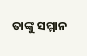ତାଙ୍କୁ ସମ୍ମାନ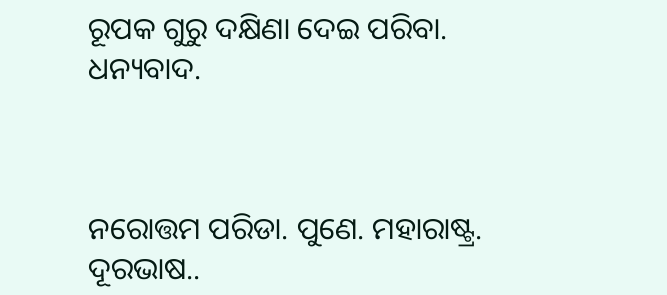ରୂପକ ଗୁରୁ ଦକ୍ଷିଣା ଦେଇ ପରିବା.
ଧନ୍ୟବାଦ.



ନରୋତ୍ତମ ପରିଡା. ପୁଣେ. ମହାରାଷ୍ଟ୍ର.
ଦୂରଭାଷ..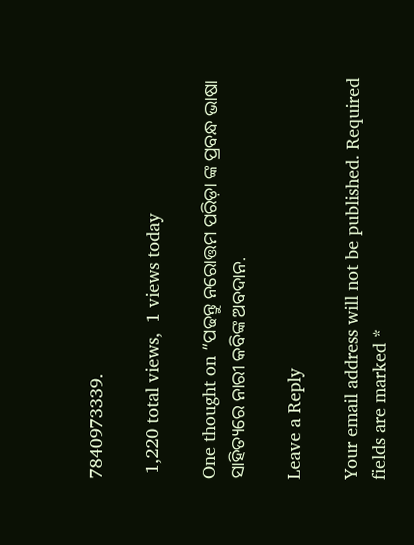7840973339.

 1,220 total views,  1 views today

One thought on “ପଢନ୍ତୁ ନରୋତ୍ତମ ପରିଡ଼ା ଙ୍କ ପ୍ରବନ୍ଧ ଭାଷା ସାହିତ୍ୟରେ ନାରୀ କବିଙ୍କ ଅବଦାନ.

Leave a Reply

Your email address will not be published. Required fields are marked *